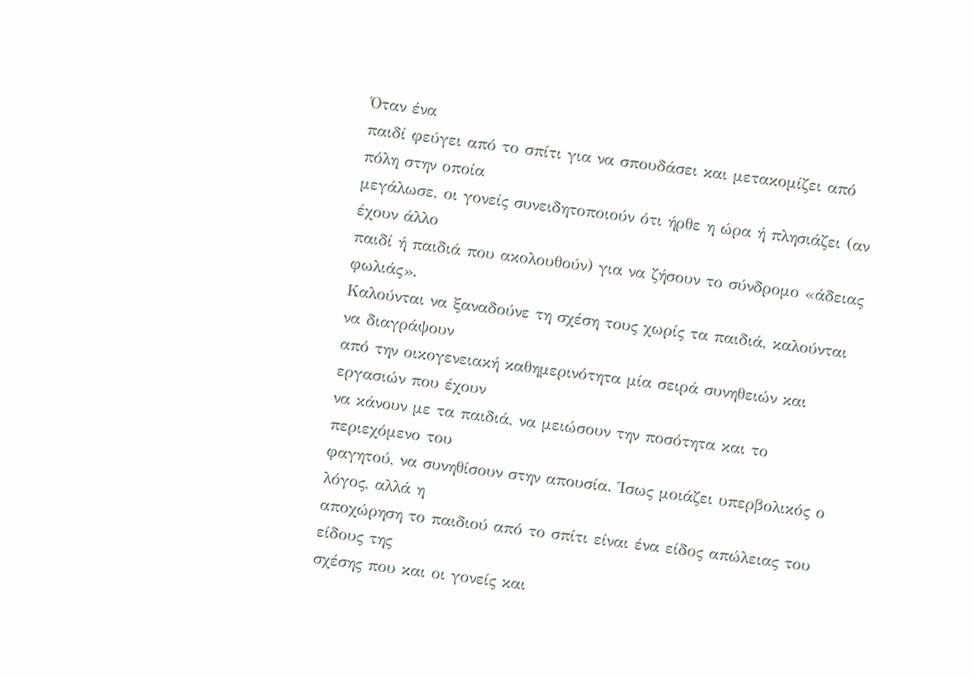Όταν ένα
παιδί φεύγει από το σπίτι για να σπουδάσει και μετακομίζει από πόλη στην οποία
μεγάλωσε, οι γονείς συνειδητοποιούν ότι ήρθε η ώρα ή πλησιάζει (αν έχουν άλλο
παιδί ή παιδιά που ακολουθούν) για να ζήσουν το σύνδρομο «άδειας φωλιάς».
Καλούνται να ξαναδούνε τη σχέση τους χωρίς τα παιδιά, καλούνται να διαγράψουν
από την οικογενειακή καθημερινότητα μία σειρά συνηθειών και εργασιών που έχουν
να κάνουν με τα παιδιά, να μειώσουν την ποσότητα και το περιεχόμενο του
φαγητού, να συνηθίσουν στην απουσία. Ίσως μοιάζει υπερβολικός ο λόγος, αλλά η
αποχώρηση το παιδιού από το σπίτι είναι ένα είδος απώλειας του είδους της
σχέσης που και οι γονείς και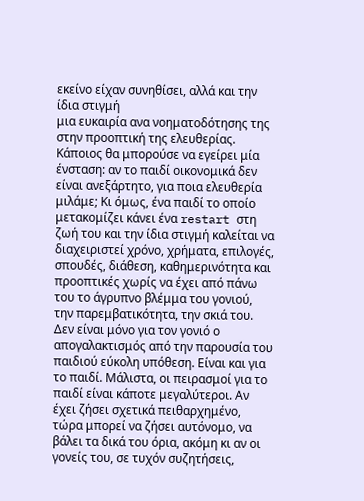εκείνο είχαν συνηθίσει, αλλά και την ίδια στιγμή
μια ευκαιρία ανα νοηματοδότησης της στην προοπτική της ελευθερίας.
Κάποιος θα μπορούσε να εγείρει μία ένσταση: αν το παιδί οικονομικά δεν είναι ανεξάρτητο, για ποια ελευθερία μιλάμε; Κι όμως, ένα παιδί το οποίο μετακομίζει κάνει ένα restart στη ζωή του και την ίδια στιγμή καλείται να διαχειριστεί χρόνο, χρήματα, επιλογές, σπουδές, διάθεση, καθημερινότητα και προοπτικές χωρίς να έχει από πάνω του το άγρυπνο βλέμμα του γονιού, την παρεμβατικότητα, την σκιά του. Δεν είναι μόνο για τον γονιό ο απογαλακτισμός από την παρουσία του παιδιού εύκολη υπόθεση. Είναι και για το παιδί. Μάλιστα, οι πειρασμοί για το παιδί είναι κάποτε μεγαλύτεροι. Αν έχει ζήσει σχετικά πειθαρχημένο, τώρα μπορεί να ζήσει αυτόνομο, να βάλει τα δικά του όρια, ακόμη κι αν οι γονείς του, σε τυχόν συζητήσεις,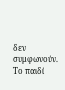δεν συμφωνούν. Το παιδί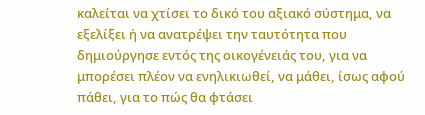καλείται να χτίσει το δικό του αξιακό σύστημα, να εξελίξει ή να ανατρέψει την ταυτότητα που δημιούργησε εντός της οικογένειάς του, για να μπορέσει πλέον να ενηλικιωθεί, να μάθει, ίσως αφού πάθει, για το πώς θα φτάσει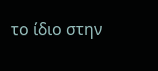το ίδιο στην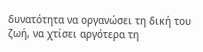δυνατότητα να οργανώσει τη δική του ζωή, να χτίσει αργότερα τη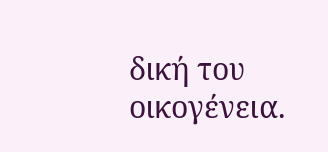δική του οικογένεια.